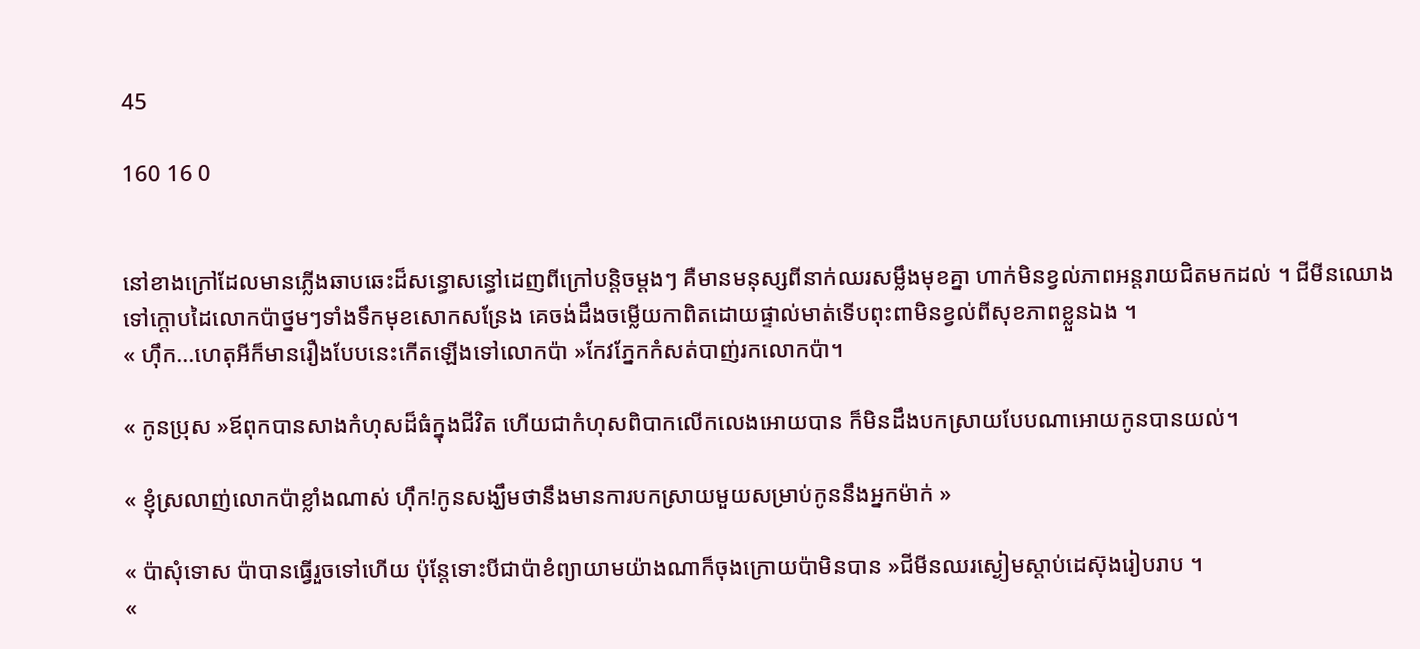45

160 16 0


នៅខាងក្រៅដែលមានភ្លើងឆាបឆេះដ៏សន្ធោសន្ធៅដេញពីក្រៅបន្តិចម្ដងៗ គឺមានមនុស្សពីនាក់ឈរសម្លឹងមុខគ្នា ហាក់មិនខ្វល់ភាពអន្តរាយជិតមកដល់ ។ ជីមីនឈោងទៅក្ដោបដៃលោកប៉ាថ្នមៗទាំងទឹកមុខសោកសន្រែង គេចង់ដឹងចម្លើយកាពិតដោយផ្ទាល់មាត់ទើបពុះពាមិនខ្វល់ពីសុខភាពខ្លួនឯង ។
« ហុឹក...ហេតុអីក៏មានរឿងបែបនេះកើតឡើងទៅលោកប៉ា »កែវភ្នែកកំសត់បាញ់រកលោកប៉ា។

« កូនប្រុស »ឪពុកបានសាងកំហុសដ៏ធំក្នុងជីវិត ហើយជាកំហុសពិបាកលើកលេងអោយបាន ក៏មិនដឹងបកស្រាយបែបណាអោយកូនបានយល់។

« ខ្ញុំស្រលាញ់លោកប៉ាខ្លាំងណាស់ ហុឹក!កូនសង្ឃឹមថានឹងមានការបកស្រាយមួយសម្រាប់កូននឹងអ្នកម៉ាក់ »

« ប៉ាសុំទោស ប៉ាបានធ្វើរួចទៅហើយ ប៉ុន្តែទោះបីជាប៉ាខំព្យាយាមយ៉ាងណាក៏ចុងក្រោយប៉ាមិនបាន »ជីមីនឈរស្ងៀមស្ដាប់ដេស៊ុងរៀបរាប ។
«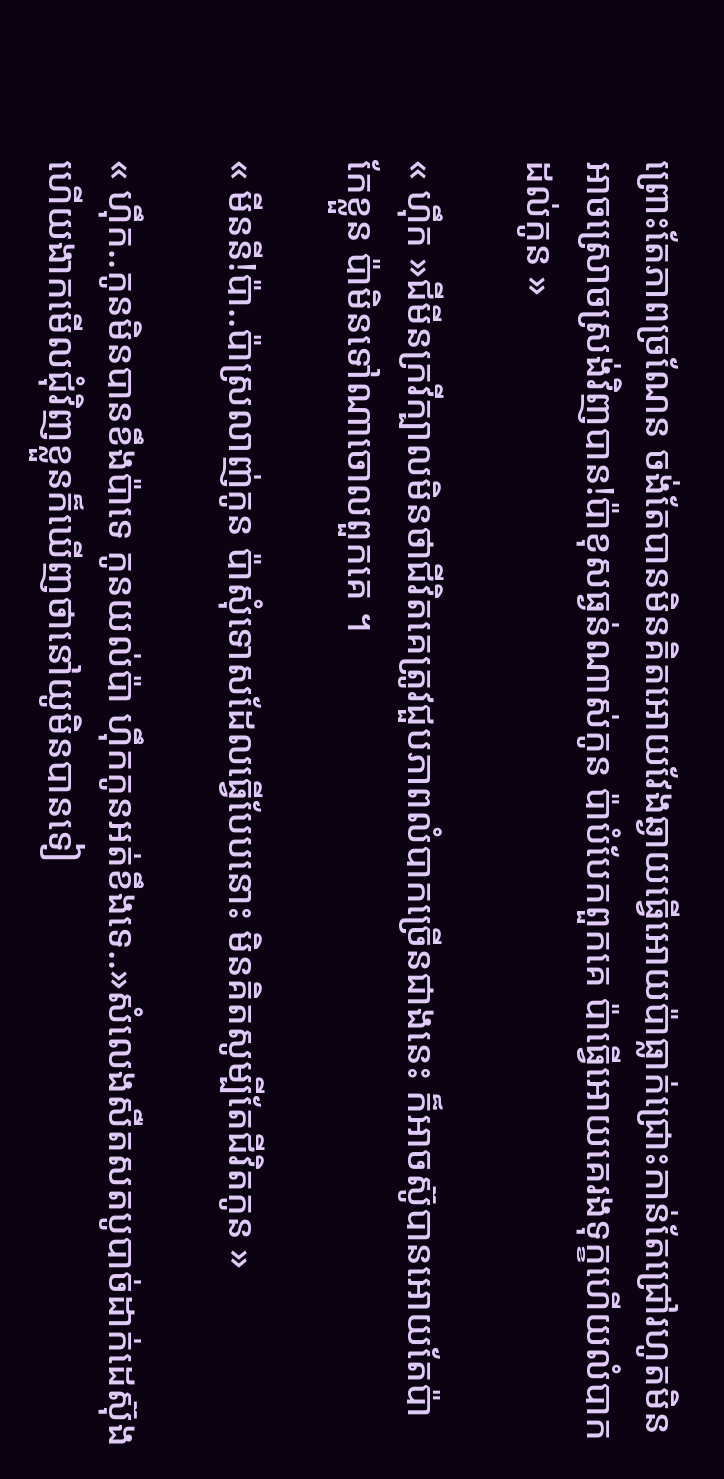ព្រោះតែភាពច្រណែន ចង់តែបានមិនគិតអោយវែងឆ្ងាយធ្វើអោយប៉ាធ្លាក់ជ្រោះកាន់តែជ្រៅរហូតមិនអាចស្រោចស្រង់វិញបាន!ប៉ាខុសធ្ងន់ណាស់កូន ប៉ាបំបែកពួកគេ ប៉ាធ្វើអោយគេរងទុក្ខហើយលំបាកដល់កូន »

« ហុឹក »ជីមីនក្រវីក្បាលមិនថាជីវិតគេត្រូវជួបភាពលំបាកច្រើនជាងនេះ ក៏អាចស៊ូបានអោយតែប៉ាកែខ្លួន ប៉ាមិនទៅណាចោលពួកគេ ។

« មីននី!ប៉ា..ប៉ាស្រលាញ់កូន ប៉ាសុំទោសដែលធ្វើបែបនោះ មិនគិតសូម្បីតែជីវិតកូន »

« ហុឹក..កូនមិនបានខឹងប៉ាទេ កូនយល់ប៉ា ហុឹកកូនអត់ខឹងទេ..»សំលេងសឺតសតបូបាច់ដាក់ដេស៊ុង ហើយងាកមើលជុំវិញខ្លួនក៏ឃើញថានៅយូមិនបានទៀ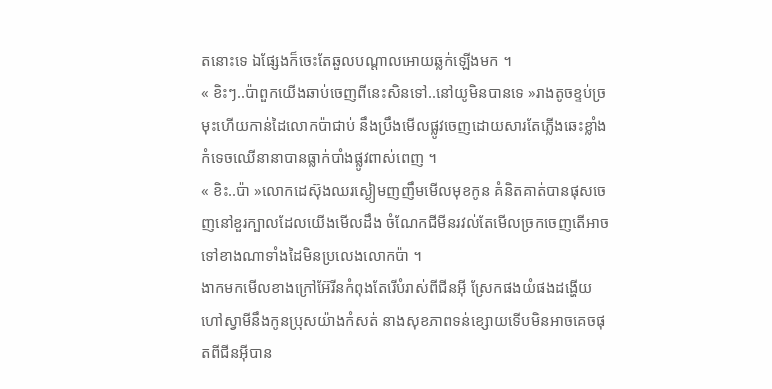តនោះទេ ឯផ្សែងក៏ចេះតែឆួលបណ្ដាលអោយឆ្លក់ឡើងមក ។
« ខិះៗ..ប៉ាពួកយើងឆាប់ចេញពីនេះសិនទៅ..នៅយូមិនបានទេ »រាងតូចខ្ទប់ច្រមុះហើយកាន់ដៃលោកប៉ាជាប់ នឹងប្រឹងមើលផ្លូវចេញដោយសារតែភ្លើងឆេះខ្លាំងកំទេចឈើនានាបានធ្លាក់បាំងផ្លូវពាស់ពេញ ។
« ខិះ..ប៉ា »លោកដេស៊ុងឈរស្ងៀមញញឹមមើលមុខកូន គំនិតគាត់បានផុសចេញនៅខួរក្បាលដែលយើងមើលដឹង ចំណែកជីមីនរវល់តែមើលច្រកចេញតើអាចទៅខាងណាទាំងដៃមិនប្រលេងលោកប៉ា ។
ងាកមកមើលខាងក្រៅអ៊ែរីនកំពុងតែរើបំរាស់ពីជីនអុី ស្រែកផងយំផងដង្ហើយហៅស្វាមីនឹងកូនប្រុសយ៉ាងកំសត់ នាងសុខភាពទន់ខ្សោយទើបមិនអាចគេចផុតពីជីនអុីបាន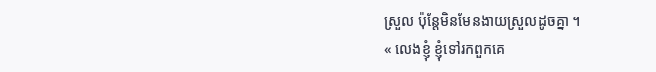ស្រួល ប៉ុន្តែមិនមែនងាយស្រួលដូចគ្នា ។
« លេងខ្ញុំ ខ្ញុំទៅរកពួកគេ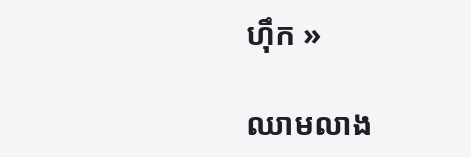ហុឹក »

ឈាមលាង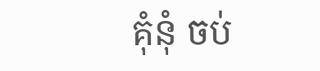គុំនុំ ចប់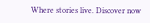Where stories live. Discover now